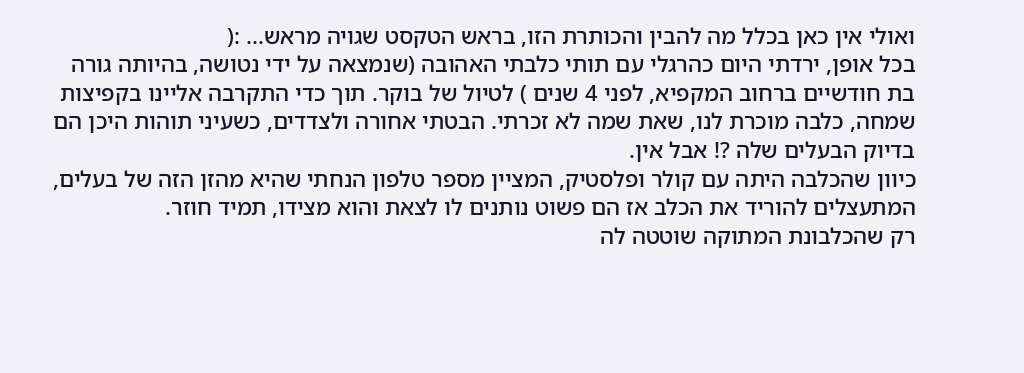ואולי אין כאן בכלל מה להבין והכותרת הזו, בראש הטקסט שגויה מראש... :(
בכל אופן, ירדתי היום כהרגלי עם תותי כלבתי האהובה (שנמצאה על ידי נטושה, בהיותה גורה בת חודשיים ברחוב המקפיא, לפני 4 שנים ) לטיול של בוקר. תוך כדי התקרבה אליינו בקפיצות שמחה, כלבה מוכרת לנו, שאת שמה לא זכרתי. הבטתי אחורה ולצדדים, כשעיני תוהות היכן הם בדיוק הבעלים שלה ?! אבל אין.
כיוון שהכלבה היתה עם קולר ופלסטיק, המציין מספר טלפון הנחתי שהיא מהזן הזה של בעלים, המתעצלים להוריד את הכלב אז הם פשוט נותנים לו לצאת והוא מצידו, תמיד חוזר.
רק שהכלבונת המתוקה שוטטה לה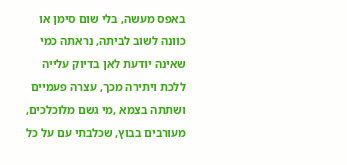באפס מעשה, בלי שום סימן או כוונה לשוב לביתה, נראתה כמי שאינה יודעת לאן בדיוק עלייה ללכת ויתירה מכך, עצרה פעמיים ושתתה בצמא ,מי גשם מלוכלכים, מעורבים בבוץ, שכלבתי עם על כל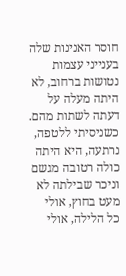חוסר האנינות שלה בענייני עצמות נטושות ברחוב, לא היתה מעלה על דעתה לשתות מהם. כשניסיתי ללטפה, נרתעה, היא היתה כולה רטובה מגשם וניכר שבילתה לא מעט בחוץ, אולי כל הלילה, אולי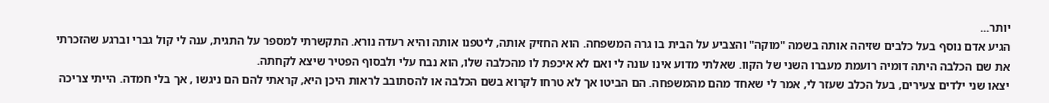יותר...
הגיע אדם נוסף בעל כלבים שזיהה אותה בשמה "מוקה" והצביע על הבית בו גרה המשפחה. הוא החזיק אותה, ליטפנו אותה והיא רעדה נורא. התקשרתי למספר על התגית, ענה לי קול גברי וברגע שהזכרתי את שם הכלבה היתה דומיה רועמת מעברו השני של הקוו. שאלתי מדוע אינו עונה לי ואם לא איכפת לו מהכלבה שלו, הוא נבח עלי ולבסוף הפטיר שיצא לקחתה.
יצאו שני ילדים צעירים, בעל הכלב שעזר לי, אמר לי שאחד מהם מהמשפחה. הם הביטו אך לא טרחו לקרוא בשם הכלבה או להסתובב לראות היכן היא, קראתי להם הם ניגשו , אך בלי חמדה. הייתי צריכה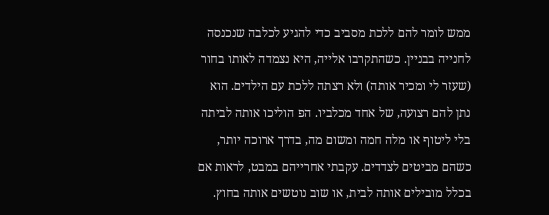ממש לומר להם ללכת מסביב כדי להגיע לכלבה שנכנסה לחנייה בבניין. כשהתקרבו אלייה, היא נצמדה לאותו בחור (שעזר לי ומכיר אותה) ולא רצתה ללכת עם הילדים. הוא נתן להם רצועה, של אחד מכלביו. הפ הוליכו אותה לביתה בלי ליטוף או מלה חמה ומשום מה, בדרך ארוכה יותר, כשהם מביטים לצדדים. עקבתי אחרייהם במבט, לראות אם בכלל מובילים אותה לבית, או שוב נוטשים אותה בחוץ.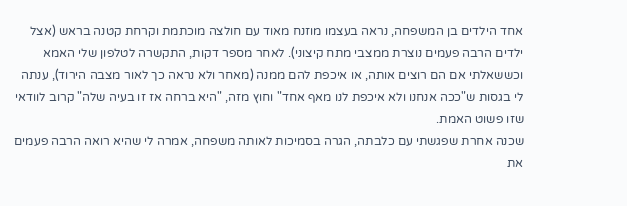אחד הילדים בן המשפחה, נראה בעצמו מוזנח מאוד עם חולצה מוכתמת וקרחת קטנה בראש (אצל ילדים הרבה פעמים נוצרת ממצבי מתח קיצוני). לאחר מספר דקות, התקשרה לטלפון שלי האמא וכששאלתי אם הם רוצים אותה, או איכפת להם ממנה (מאחר ולא נראה כך לאור מצבה הירוד), ענתה לי בגסות ש"ככה אנחנו ולא איכפת לנו מאף אחד" וחוץ מזה, "היא ברחה אז זו בעיה שלה" קרוב לוודאי שזו פשוט האמת.
שכנה אחרת שפגשתי עם כלבתה, הגרה בסמיכות לאותה משפחה, אמרה לי שהיא רואה הרבה פעמים את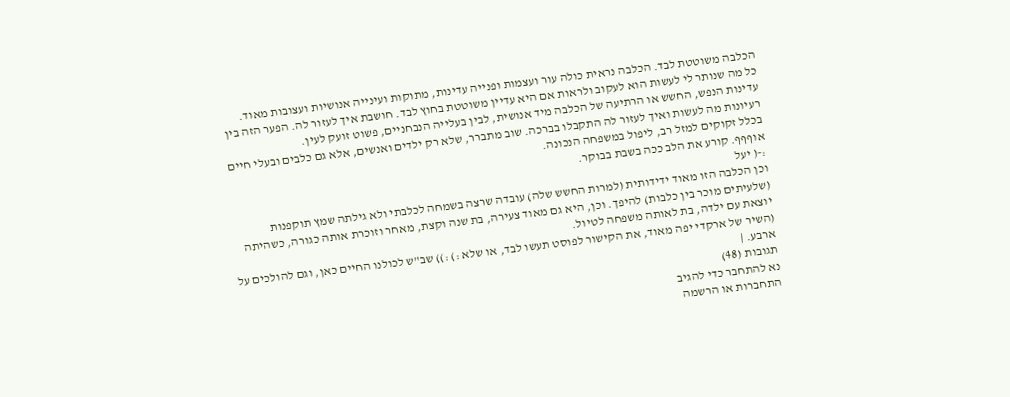הכלבה משוטטת לבד. הכלבה נראית כולה עור ועצמות ופנייה עדינות, מתוקות ועינייה אנושיות ועצובות מאוד.
כל מה שנותר לי לעשות הוא לעקוב ולראות אם היא עדיין משוטטת בחוץ לבד. חושבת איך לעזור לה. הפער הזה בין עדינות הנפש, החשש או הרתיעה של הכלבה מיד אנושית, לבין בעלייה הנבחניים, פשוט זועק לעין.
רעיונות מה לעשות ואיך לעזור לה התקבלו בברכה. שוב מתברר, שלא רק ילדים ואנשים, אלא גם כלבים ובעלי חיים בכלל זקוקים למזל רב, ליפול במשפחה הנכונה.
אוףףף. קורע את הלב ככה בשבת בבוקר.
:-( יעל
וכן הכלבה הזו מאוד ידידותית (למרות החשש שלה) עובדה שרצה בשמחה לכלבתי ולא גילתה שמץ תוקפנות (שלעיתים מוכר בין כלבות) להיפך. וכן, היא גם מאוד צעירה, בת שנה וקצת, מאחר וזוכרת אותה כגורה, כשהיתה יוצאת עם ילדה, בת לאותה משפחה לטיול.
(השיר של ארקדי יפה מאוד, את הקישור לפוסט תעשו לבד, או שלא :) :)) שב"ש לכולנו החיים כאן, וגם להולכים על ארבע. |
תגובות (48)
נא להתחבר כדי להגיב
התחברות או הרשמה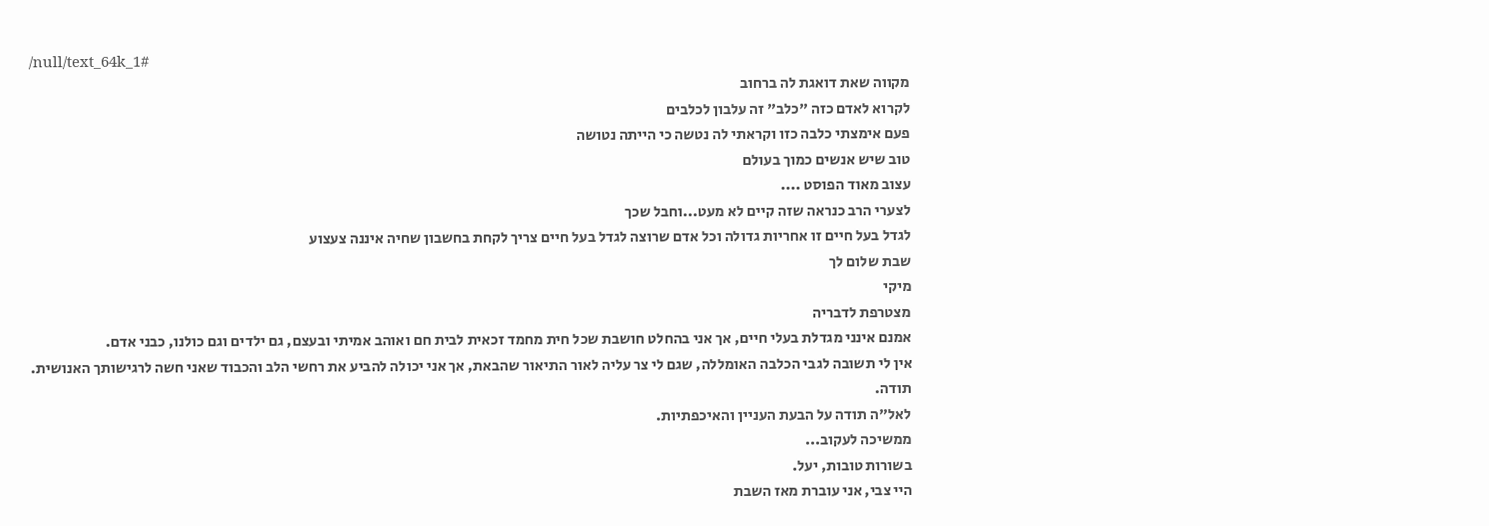/null/text_64k_1#
מקווה שאת דואגת לה ברחוב
לקרוא לאדם כזה "כלב" זה עלבון לכלבים
פעם אימצתי כלבה כזו וקראתי לה נטשה כי הייתה נטושה
טוב שיש אנשים כמוך בעולם
עצוב מאוד הפוסט ....
לצערי הרב כנראה שזה קיים לא מעט...וחבל שכך
לגדל בעל חיים זו אחריות גדולה וכל אדם שרוצה לגדל בעל חיים צריך לקחת בחשבון שחיה איננה צעצוע
שבת שלום לך
מיקי
מצטרפת לדבריה
אמנם אינני מגדלת בעלי חיים, אך אני בהחלט חושבת שכל חית מחמד זכאית לבית חם ואוהב אמיתי ובעצם, גם ילדים וגם כולנו, כבני אדם.
אין לי תשובה לגבי הכלבה האומללה, שגם לי צר עליה לאור התיאור שהבאת, אך אני יכולה להביע את רחשי הלב והכבוד שאני חשה לרגישותך האנושית.
תודה.
לאל"ה תודה על הבעת העניין והאיכפתיות.
ממשיכה לעקוב...
בשורות טובות, יעל.
היי צבי, אני עוברת מאז השבת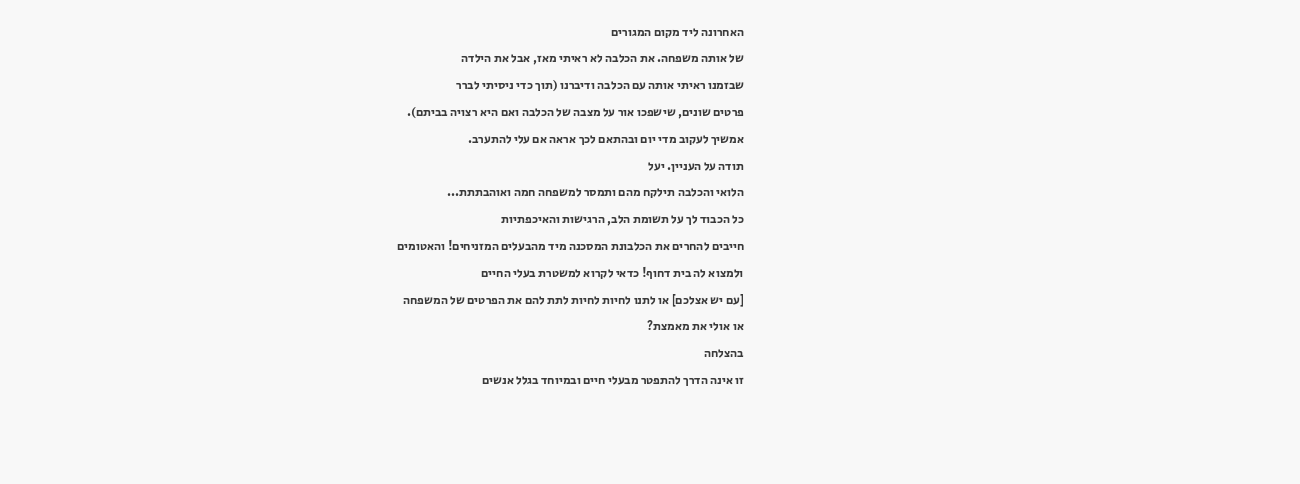האחרונה ליד מקום המגורים
של אותה משפחה. את הכלבה לא ראיתי מאז, אבל את הילדה
שבזמנו ראיתי אותה עם הכלבה ודיברנו (תוך כדי ניסיתי לברר
פרטים שונים, שישפכו אור על מצבה של הכלבה ואם היא רצויה בביתם).
אמשיך לעקוב מדי יום ובהתאם לכך אראה אם עלי להתערב.
תודה על העניין. יעל
הלואי והכלבה תילקח מהם ותמסר למשפחה חמה ואוהבתתת...
כל הכבוד לך על תשומת הלב, הרגישות והאיכפתיות
חייבים להחרים את הכלבונת המסכנה מיד מהבעלים המזניחים! והאטומים
ולמצוא לה בית דחוף! כדאי לקרוא למשטרת בעלי החיים
[עם יש אצלכם] או לתנו לחיות לחיות לתת להם את הפרטים של המשפחה
או אולי את מאמצת?
בהצלחה
זו אינה הדרך להתפטר מבעלי חיים ובמיוחד בגלל אנשים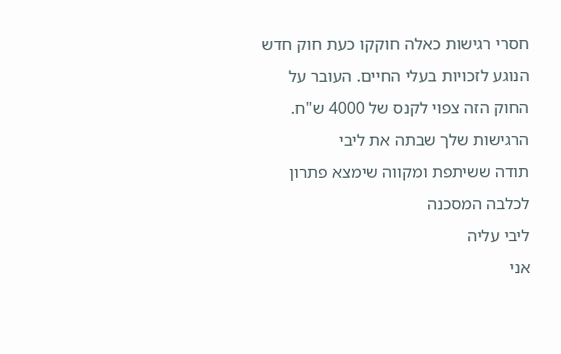חסרי רגישות כאלה חוקקו כעת חוק חדש הנוגע לזכויות בעלי החיים. העובר על החוק הזה צפוי לקנס של 4000 ש"ח.
הרגישות שלך שבתה את ליבי
תודה ששיתפת ומקווה שימצא פתרון לכלבה המסכנה
ליבי עליה
אני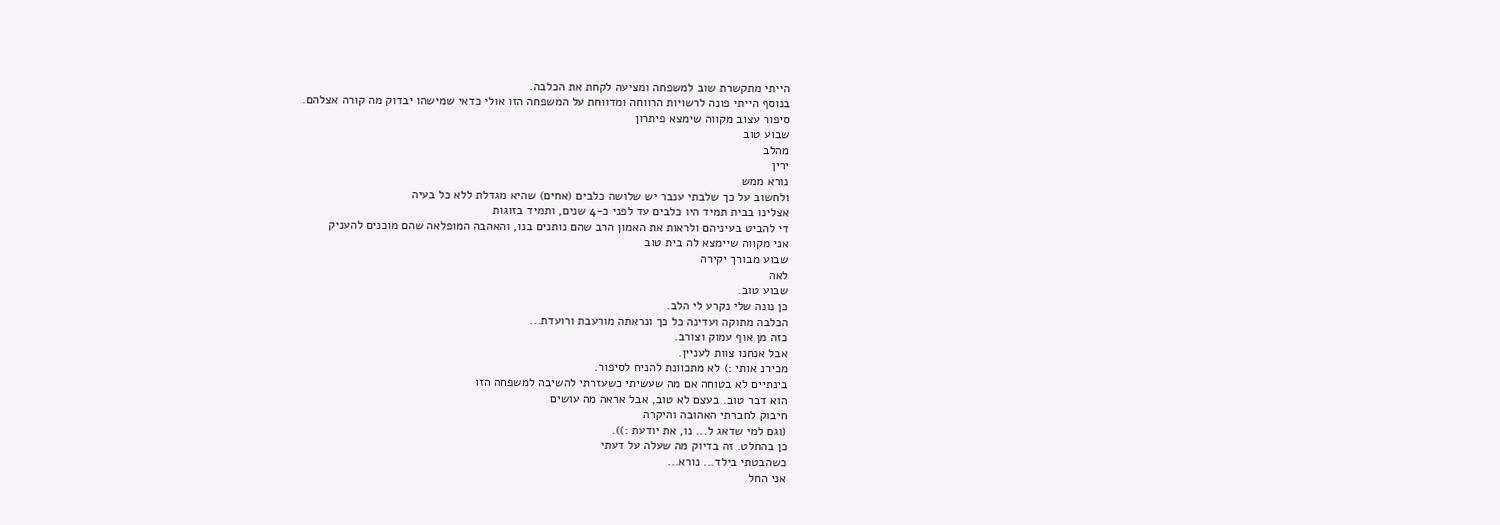הייתי מתקשרת שוב למשפחה ומציעה לקחת את הכלבה.
בנוסף הייתי פונה לרשויות הרווחה ומדווחת על המשפחה הזו אולי כדאי שמישהו יבדוק מה קורה אצלהם.
סיפור עצוב מקווה שימצא פיתרון
שבוע טוב
מהלב
ירין
נורא ממש
ולחשוב על כך שלבתי ענבר יש שלושה כלבים (אחים) שהיא מגדלת ללא כל בעיה
אצלינו בבית תמיד היו כלבים עד לפני כ-4 שנים, ותמיד בזוגות
די להביט בעיניהם ולראות את האמון הרב שהם נותנים בנו, והאהבה המופלאה שהם מוכנים להעניק
אני מקווה שיימצא לה בית טוב
שבוע מבורך יקירה
לאה
שבוע טוב.
כן נונה שלי נקרע לי הלב.
הכלבה מתוקה ועדינה כל כך ונראתה מורעבת ורועדת...
כזה מן אוף עמוק וצורב.
אבל אנחנו צוות לעניין.
מכירנ אותי :) לא מתכוונת להניח לסיפור.
בינתיים לא בטוחה אם מה שעשיתי כשעזרתי להשיבה למשפחה הזו
הוא דבר טוב. בעצם לא טוב, אבל אראה מה עושים
חיבוק לחברתי האהובה והיקרה
(וגם למי שדאג ל... נו, את יודעת :)).
כן בהחלט. זה בדיוק מה שעלה על דעתי
כשהבטתי בילד... נורא...
אני החל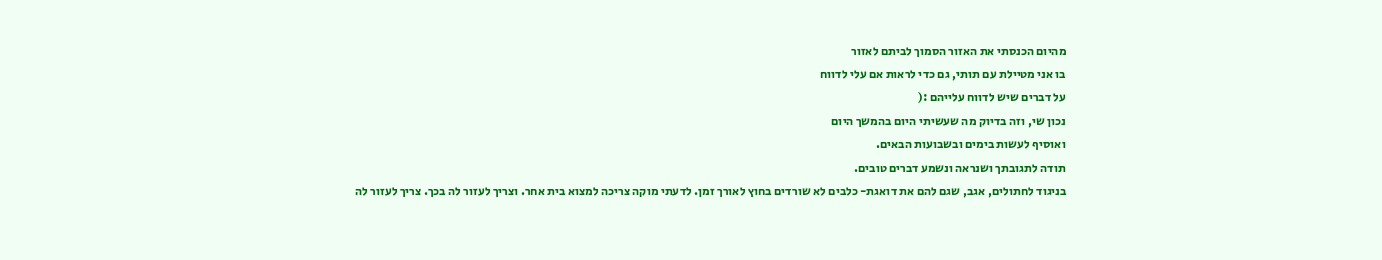מהיום הכנסתי את האזור הסמוך לביתם לאזור
בו אני מטיילת עם תותי, גם כדי לראות אם עלי לדווח
על דברים שיש לדווח עלייהם :(
נכון שי, וזה בדיוק מה שעשיתי היום בהמשך היום
ואוסיף לעשות בימים ובשבועות הבאים.
תודה לתגובתך ושנראה ונשמע דברים טובים.
בניגוד לחתולים, אגב, שגם להם את דואגת- כלבים לא שורדים בחוץ לאורך זמן. לדעתי מוקה צריכה למצוא בית אחר. וצריך לעזור לה בכך. צריך לעזור לה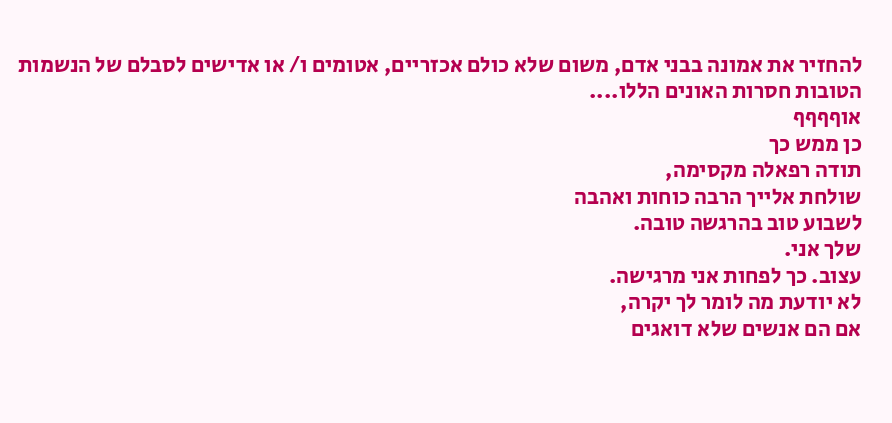להחזיר את אמונה בבני אדם, משום שלא כולם אכזריים, אטומים ו/ או אדישים לסבלם של הנשמות הטובות חסרות האונים הללו....
אוףףףף
כן ממש כך
תודה רפאלה מקסימה,
שולחת אלייך הרבה כוחות ואהבה
לשבוע טוב בהרגשה טובה.
שלך אני.
עצוב. כך לפחות אני מרגישה.
לא יודעת מה לומר לך יקרה,
אם הם אנשים שלא דואגים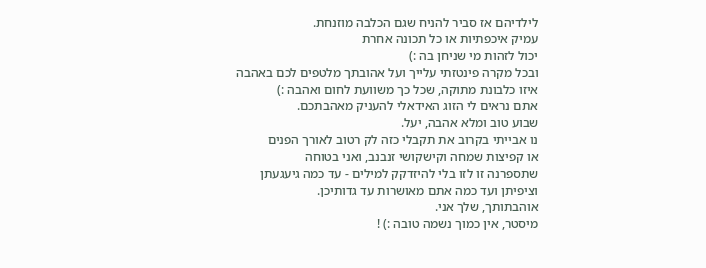לילדיהם אז סביר להניח שגם הכלבה מוזנחת.
עמיק איכפתיות או כל תכונה אחרת
יכול לזהות מי שניחן בה :)
ובכל מקרה פינטזתי עלייך ועל אהובתך מלטפים לכם באהבה
איזו כלבונת מתוקה, שכל כך משוועת לחום ואהבה :)
אתם נראים לי הזוג האידאלי להעניק מאהבתכם.
שבוע טוב ומלא אהבה, יעל.
נו אבייתי בקרוב את תקבלי כזה לק רטוב לאורך הפנים
או קפיצות שמחה וקישקושי זנבנב, ואני בטוחה
שתספרנה זו לזו בלי להיזדקק למילים - עד כמה גיעגעתן
וציפיתן ועד כמה אתם מאושרות עד גדותיכן.
אוהבתותך, שלך אני.
מיסטר, אין כמוך נשמה טובה :) !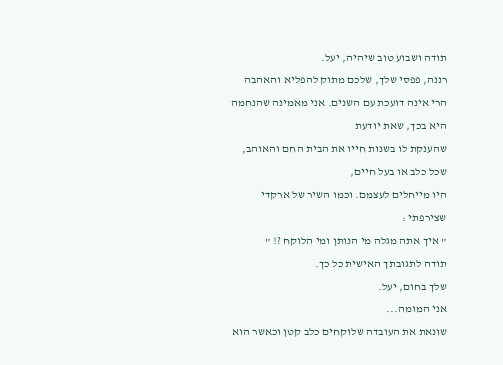תודה ושבוע טוב שיהיה, יעל.
רננה, פפסי שלך, שלכם מתוק להפליא והאהבה
הרי אינה דועכת עם השנים. אני מאמינה שהנחמה היא בכך, שאת יודעת
שהענקת לו בשנות חייו את הבית החם והאוהב, שכל כלב או בעל חיים,
היו מייחלים לעצמם. וכמו השיר של ארקדי שצירפתי :
" איך אתה מגלה מי הנותן ומי הלוקח ?! "
תודה לתגובתך האישית כל כך.
שלך בחום, יעל.
אני המומה...
שונאת את העובדה שלוקחים כלב קטן וכאשר הוא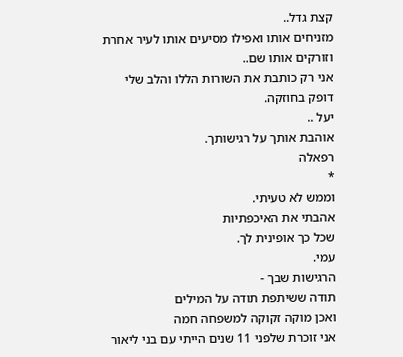קצת גדל..
מזניחים אותו ואפילו מסיעים אותו לעיר אחרת וזורקים אותו שם..
אני רק כותבת את השורות הללו והלב שלי דופק בחוזקה.
יעל ..
אוהבת אותך על רגישותך.
רפאלה
*
וממש לא טעיתי.
אהבתי את האיכפתיות
שכל כך אופינית לך.
עמי.
הרגישות שבך -
תודה ששיתפת תודה על המילים
ואכן מוקה זקוקה למשפחה חמה
אני זוכרת שלפני 11 שנים הייתי עם בני ליאור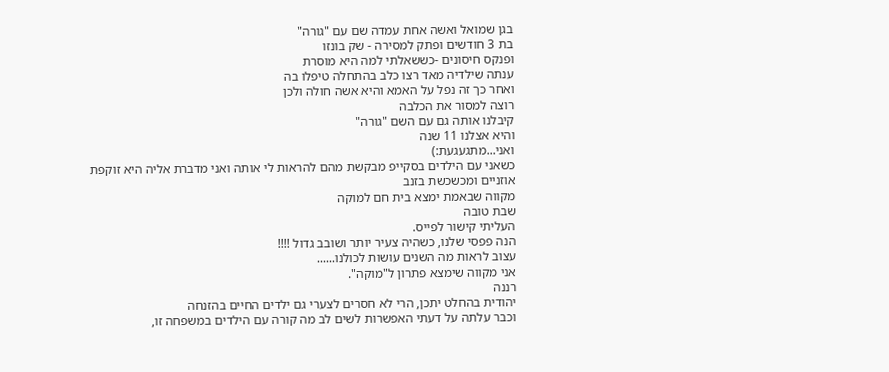בגן שמואל ואשה אחת עמדה שם עם "גורה"
בת 3 חודשים ופתק למסירה - שק בונזו
ופנקס חיסונים -כששאלתי למה היא מוסרת
ענתה שילדיה מאד רצו כלב בהתחלה טיפלו בה
ואחר כך זה נפל על האמא והיא אשה חולה ולכן
רוצה למסור את הכלבה
קיבלנו אותה גם עם השם "גורה"
והיא אצלנו 11 שנה
ואני...מתגעגעת:)
כשאני עם הילדים בסקייפ מבקשת מהם להראות לי אותה ואני מדברת אליה היא זוקפת אוזניים ומכשכשת בזנב
מקווה שבאמת ימצא בית חם למוקה
שבת טובה
העליתי קישור לפייס.
הנה פפסי שלנו, כשהיה צעיר יותר ושובב גדול !!!!
עצוב לראות מה השנים עושות לכולנו......
אני מקווה שימצא פתרון ל"מוקה".
רננה
יהודית בהחלט יתכן, הרי לא חסרים לצערי גם ילדים החיים בהזנחה
וכבר עלתה על דעתי האפשרות לשים לב מה קורה עם הילדים במשפחה זו,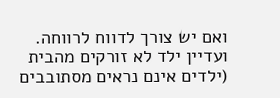ואם יש צורך לדווח לרווחה. ועדיין ילד לא זורקים מהבית (ילדים אינם נראים מסתובבים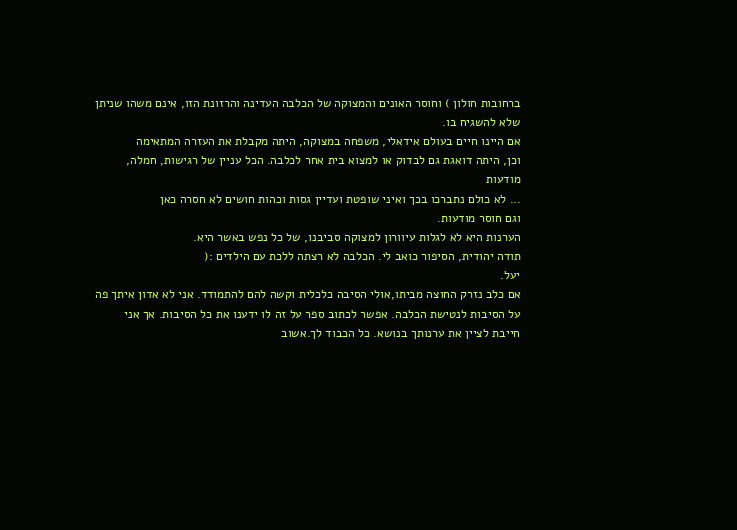ברחובות חולון ) וחוסר האונים והמצוקה של הכלבה העדינה והרזונת הזו, אינם משהו שניתן
שלא להשגיח בו.
אם היינו חיים בעולם אידאלי, משפחה במצוקה, היתה מקבלת את העזרה המתאימה
וכן, היתה דואגת גם לבדוק או למצוא בית אחר לכלבה. הכל עניין של רגישות, חמלה, מודעות
... לא כולם נתברכו בכך ואיני שופטת ועדיין גסות וכהות חושים לא חסרה כאן
וגם חוסר מודעות.
הערנות היא לא לגלות עיוורון למצוקה סביבנו, של כל נפש באשר היא.
תודה יהודית, הסיפור כואב לי. הכלבה לא רצתה ללכת עם הילדים :(
יעל.
אם כלב נזרק החוצה מביתו,אולי הסיבה כלכלית וקשה להם להתמודד. אני לא אדון איתך פה על הסיבות לנטישת הכלבה. אפשר לכתוב ספר על זה לו ידענו את כל הסיבות. אך אני חייבת לציין את ערנותך בנושא. כל הכבוד לך.אשוב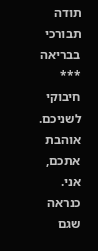תודה
תבורכי בבריאה
***
חיבוקי לשניכם.
אוהבת אתכם, אני.
כנראה שגם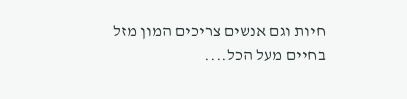חיות וגם אנשים צריכים המון מזל בחיים מעל הכל....